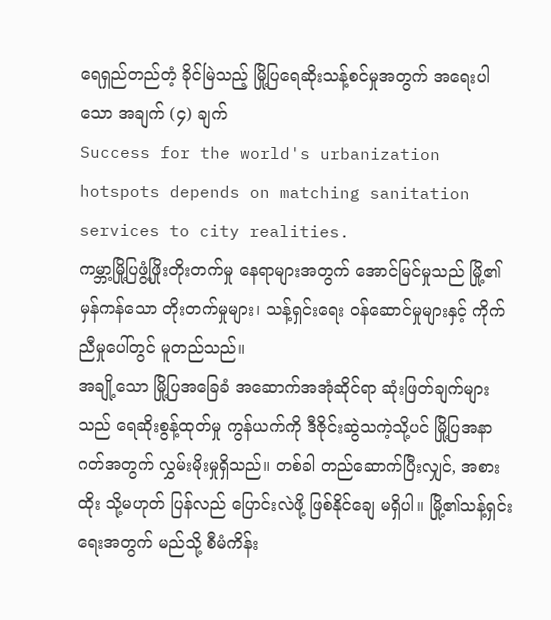ရေရှည်တည်တံ့ ခိုင်မြဲသည့် မြို့ပြရေဆိုးသန့်စင်မှုအတွက် အရေးပါသော အချက် (၄) ချက်
Success for the world's urbanization hotspots depends on matching sanitation services to city realities.
ကမ္ဘာ့မြို့ပြဖွံ့ဖြိုးတိုးတက်မှု နေရာများအတွက် အောင်မြင်မှုသည် မြို့၏မှန်ကန်သော တိုးတက်မှုများ၊ သန့်ရှင်းရေး ၀န်ဆောင်မှုများနှင့် ကိုက်ညီမှုပေါ်တွင် မူတည်သည်။
အချို့သော မြို့ပြအခြေခံ အဆောက်အအုံဆိုင်ရာ ဆုံးဖြတ်ချက်များသည် ရေဆိုးစွန့်ထုတ်မှု ကွန်ယက်ကို ဒီဇိုင်းဆွဲသကဲ့သို့ပင် မြို့ပြအနာဂတ်အတွက် လွှမ်းမိုးမှုရှိသည်။ တစ်ခါ တည်ဆောက်ပြီးလျှင်, အစားထိုး သို့မဟုတ် ပြန်လည် ပြောင်းလဲဖို့ ဖြစ်နိုင်ချေ မရှိပါ။ မြို့၏သန့်ရှင်းရေးအတွက် မည်သို့ စီမံကိန်း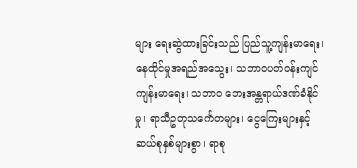များ ရေးဆွဲထားခြင်းသည် ပြည်သူ့ကျန်းမာရေး၊ နေထိုင်မှုအရည်အသွေး၊ သဘာဝပတ်ဝန်းကျင်ကျန်းမာရေး၊ သဘာဝ ဘေးအန္တရာယ်ဒဏ်ခံနိုင်မှု၊ ရာသီဥတုသင်္ကေတများ၊ ငွေကြေးများနှင့် ဆယ်စုနှစ်များစွာ၊ ရာစု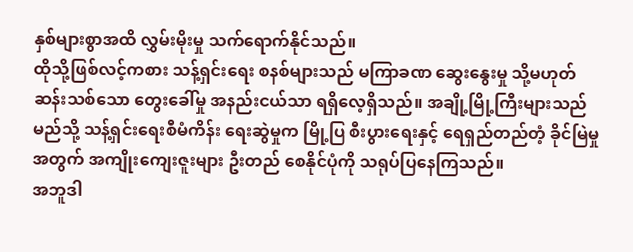နှစ်များစွာအထိ လွှမ်းမိုးမှု သက်ရောက်နိုင်သည်။
ထိုသို့ဖြစ်လင့်ကစား သန့်ရှင်းရေး စနစ်များသည် မကြာခဏ ဆွေးနွေးမှု သို့မဟုတ် ဆန်းသစ်သော တွေးခေါ်မှု အနည်းငယ်သာ ရရှိလေ့ရှိသည်။ အချို့မြို့ကြီးများသည် မည်သို့ သန့်ရှင်းရေးစီမံကိန်း ရေးဆွဲမှုက မြို့ပြ စီးပွားရေးနှင့် ရေရှည်တည်တံ့ ခိုင်မြဲမှု အတွက် အကျိုးကျေးဇူးများ ဦးတည် စေနိုင်ပုံကို သရုပ်ပြနေကြသည်။
အဘူဒါ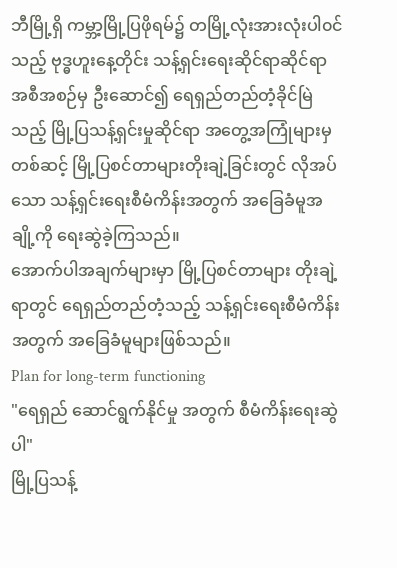ဘီမြို့ရှိ ကမ္ဘာ့မြို့ပြဖိုရမ်၌ တမြို့လုံးအားလုံးပါ၀င်သည့် ဗုဒ္ဓဟူးနေ့တိုင်း သန့်ရှင်းရေးဆိုင်ရာဆိုင်ရာ အစီအစဉ်မှ ဦးဆောင်၍ ရေရှည်တည်တံ့ခိုင်မြဲသည့် မြို့ပြသန့်ရှင်းမှုဆိုင်ရာ အတွေ့အကြုံများမှတစ်ဆင့် မြို့ပြစင်တာများတိုးချဲ့ခြင်းတွင် လိုအပ်သော သန့်ရှင်းရေးစီမံကိန်းအတွက် အခြေခံမူအချို့ကို ရေးဆွဲခဲ့ကြသည်။
အောက်ပါအချက်များမှာ မြို့ပြစင်တာများ တိုးချဲ့ရာတွင် ရေရှည်တည်တံ့သည့် သန့်ရှင်းရေးစီမံကိန်းအတွက် အခြေခံမူများဖြစ်သည်။
Plan for long-term functioning
"ရေရှည် ဆောင်ရွက်နိုင်မှု အတွက် စီမံကိန်းရေးဆွဲပါ"
မြို့ပြသန့်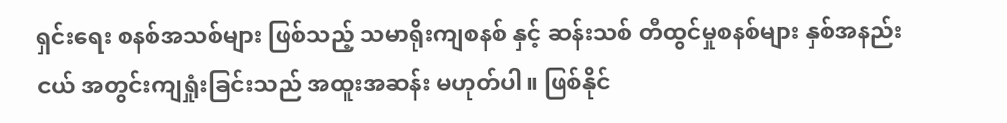ရှင်းရေး စနစ်အသစ်များ ဖြစ်သည့် သမာရိုးကျစနစ် နှင့် ဆန်းသစ် တီထွင်မှုစနစ်များ နှစ်အနည်းငယ် အတွင်းကျရှုံးခြင်းသည် အထူးအဆန်း မဟုတ်ပါ။ ဖြစ်နိုင်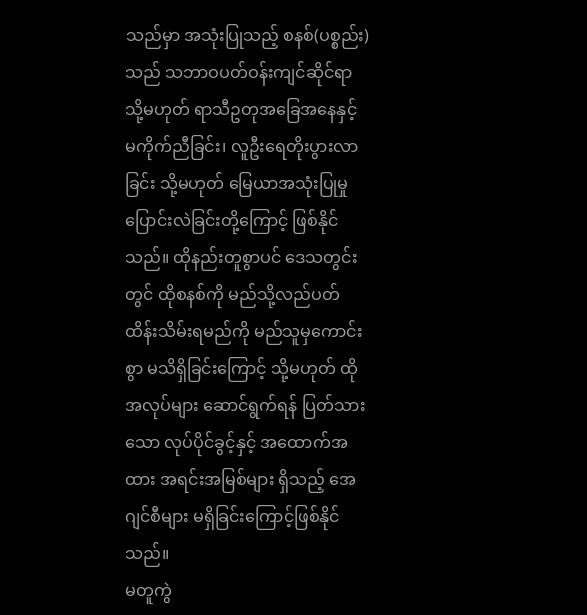သည်မှာ အသုံးပြုသည့် စနစ်(ပစ္စည်း)သည် သဘာဝပတ်ဝန်းကျင်ဆိုင်ရာ သို့မဟုတ် ရာသီဥတုအခြေအနေနှင့် မကိုက်ညီခြင်း၊ လူဦးရေတိုးပွားလာခြင်း သို့မဟုတ် မြေယာအသုံးပြုမှု ပြောင်းလဲခြင်းတို့ကြောင့် ဖြစ်နိုင်သည်။ ထိုနည်းတူစွာပင် ဒေသတွင်းတွင် ထိုစနစ်ကို မည်သို့လည်ပတ် ထိန်းသိမ်းရမည်ကို မည်သူမှကောင်းစွာ မသိရှိခြင်းကြောင့် သို့မဟုတ် ထိုအလုပ်များ ဆောင်ရွက်ရန် ပြတ်သားသော လုပ်ပိုင်ခွင့်နှင့် အထောက်အထား အရင်းအမြစ်များ ရှိသည့် အေဂျင်စီများ မရှိခြင်းကြောင့်ဖြစ်နိုင်သည်။
မတူကွဲ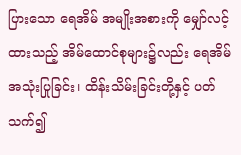ပြားသော ရေအိမ် အမျိုးအစားကို မျှော်လင့်ထားသည့် အိမ်ထောင်စုများ၌လည်း ရေအိမ်အသုံးပြုခြင်း၊ ထိန်းသိမ်းခြင်းတို့နှင့် ပတ်သက်၍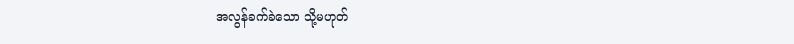အလွန်ခက်ခဲသော သို့မဟုတ်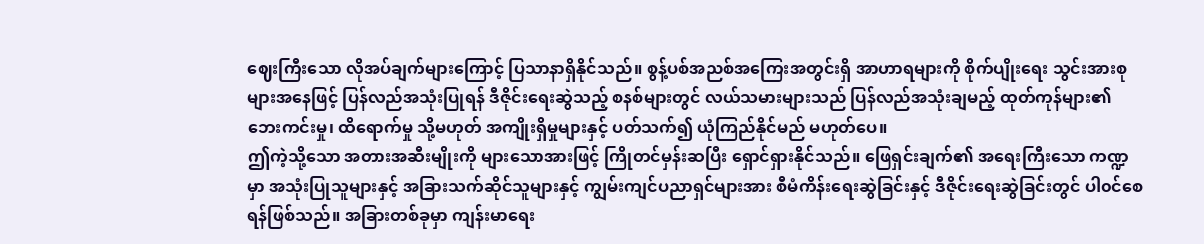ဈေးကြီးသော လိုအပ်ချက်များကြောင့် ပြသာနာရှိနိုင်သည်။ စွန့်ပစ်အညစ်အကြေးအတွင်းရှိ အာဟာရများကို စိုက်ပျိုးရေး သွင်းအားစုများအနေဖြင့် ပြန်လည်အသုံးပြုရန် ဒီဇိုင်းရေးဆွဲသည့် စနစ်များတွင် လယ်သမားများသည် ပြန်လည်အသုံးချမည့် ထုတ်ကုန်များ၏ ဘေးကင်းမှု၊ ထိရောက်မှု သို့မဟုတ် အကျိုးရှိမှုများနှင့် ပတ်သက်၍ ယုံကြည်နိုင်မည် မဟုတ်ပေ။
ဤကဲ့သို့သော အတားအဆီးမျိုးကို များသောအားဖြင့် ကြိုတင်မှန်းဆပြီး ရှောင်ရှားနိုင်သည်။ ဖြေရှင်းချက်၏ အရေးကြီးသော ကဏ္ဍမှာ အသုံးပြုသူများနှင့် အခြားသက်ဆိုင်သူများနှင့် ကျွမ်းကျင်ပညာရှင်များအား စီမံကိန်းရေးဆွဲခြင်းနှင့် ဒီဇိုင်းရေးဆွဲခြင်းတွင် ပါ၀င်စေရန်ဖြစ်သည်။ အခြားတစ်ခုမှာ ကျန်းမာရေး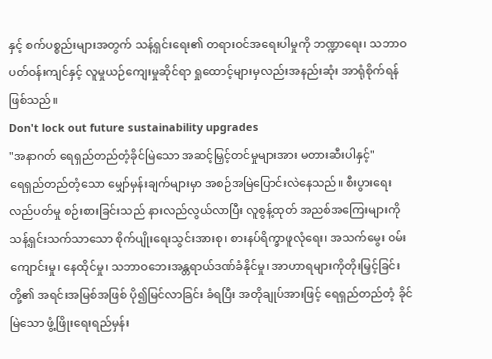နှင့် စက်ပစ္စည်းများအတွက် သန့်ရှင်းရေး၏ တရားဝင်အရေးပါမှုကို ဘဏ္ဍာရေး၊ သဘာဝပတ်ဝန်းကျင်နှင့် လူမှုယဉ်ကျေးမှုဆိုင်ရာ ရှုထောင့်များမှလည်းအနည်းဆုံး အာရုံစိုက်ရန် ဖြစ်သည်။
Don't lock out future sustainability upgrades
"အနာဂတ် ရေရှည်တည်တံ့ခိုင်မြဲသော အဆင့်မြှင့်တင်မှုများအား မတားဆီးပါနှင့်"
ရေရှည်တည်တံ့သော မျှော်မှန်းချက်များမှာ အစဉ်အမြဲပြောင်းလဲနေသည်။ စီးပွားရေး လည်ပတ်မှု စဉ်းစားခြင်းသည် နားလည်လွယ်လာပြီး လူစွန့်ထုတ် အညစ်အကြေးများကို သန့်ရှင်းသက်သာသော စိုက်ပျိုးရေးသွင်းအားစု၊ စားနပ်ရိက္ခာဖူလုံရေး၊ အသက်မွေး ၀မ်းကျောင်းမှု၊ နေထိုင်မှု၊ သဘာဝဘေးအန္တရာယ်ဒဏ်ခံနိုင်မှု၊ အာဟာရများကိုတိုးမြှင့်ခြင်းတို့၏ အရင်းအမြစ်အဖြစ် ပို၍မြင်လာခြင်း ခံရပြီး အတိုချုပ်အားဖြင့် ရေရှည်တည်တံ့ ခိုင်မြဲသော ဖွံ့ဖြိုးရေးရည်မှန်း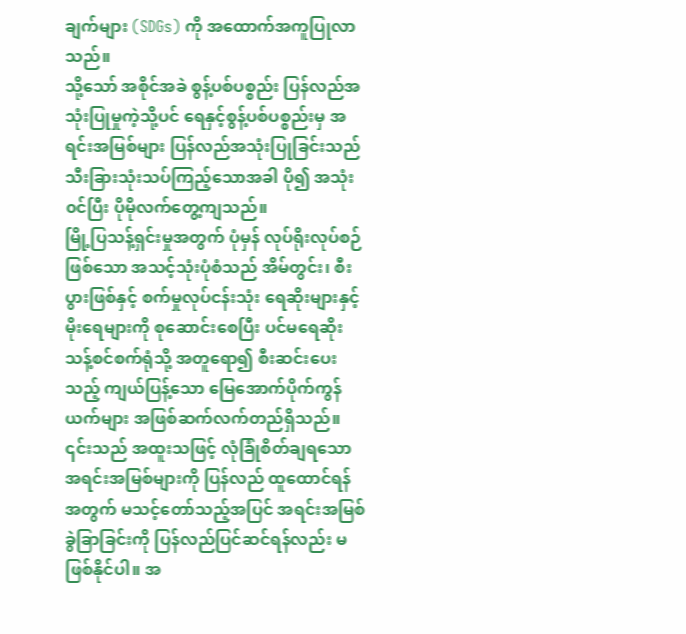ချက်များ (SDGs) ကို အထောက်အကူပြုလာသည်။
သို့သော် အစိုင်အခဲ စွန့်ပစ်ပစ္စည်း ပြန်လည်အသုံးပြုမှုကဲ့သို့ပင် ရေနှင့်စွန့်ပစ်ပစ္စည်းမှ အရင်းအမြစ်များ ပြန်လည်အသုံးပြုခြင်းသည် သီးခြားသုံးသပ်ကြည့်သောအခါ ပို၍ အသုံး၀င်ပြီး ပိုမိုလက်တွေ့ကျသည်။
မြို့ပြသန့်ရှင်းမှုအတွက် ပုံမှန် လုပ်ရိုးလုပ်စဉ် ဖြစ်သော အသင့်သုံးပုံစံသည် အိမ်တွင်း၊ စီးပွားဖြစ်နှင့် စက်မှုလုပ်ငန်းသုံး ရေဆိုးများနှင့် မိုးရေများကို စုဆောင်းစေပြီး ပင်မရေဆိုးသန့်စင်စက်ရုံသို့ အတူရော၍ စီးဆင်းပေးသည့် ကျယ်ပြန့်သော မြေအောက်ပိုက်ကွန်ယက်များ အဖြစ်ဆက်လက်တည်ရှိသည်။ ၎င်းသည် အထူးသဖြင့် လုံခြုံစိတ်ချရသော အရင်းအမြစ်များကို ပြန်လည် ထူထောင်ရန် အတွက် မသင့်တော်သည့်အပြင် အရင်းအမြစ် ခွဲခြာခြင်းကို ပြန်လည်ပြင်ဆင်ရန်လည်း မဖြစ်နိုင်ပါ။ အ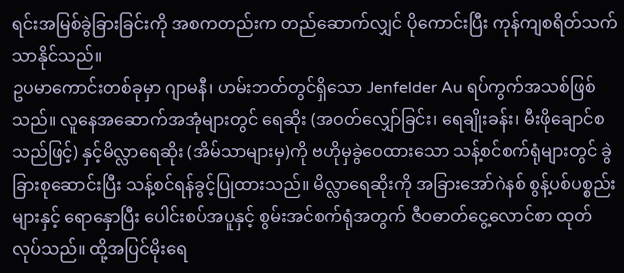ရင်းအမြစ်ခွဲခြားခြင်းကို အစကတည်းက တည်ဆောက်လျှင် ပိုကောင်းပြီး ကုန်ကျစရိတ်သက်သာနိုင်သည်။
ဥပမာကောင်းတစ်ခုမှာ ဂျာမနီ၊ ဟမ်းဘတ်တွင်ရှိသော Jenfelder Au ရပ်ကွက်အသစ်ဖြစ်သည်။ လူနေအဆောက်အအုံများတွင် ရေဆိုး (အဝတ်လျှော်ခြင်း၊ ရေချိုးခန်း၊ မီးဖိုချောင်စသည်ဖြင့်) နှင့်မိလ္လာရေဆိုး (အိမ်သာများမှ)ကို ဗဟိုမှခွဲဝေထားသော သန့်စင်စက်ရုံများတွင် ခွဲခြားစုဆောင်းပြီး သန့်စင်ရန်ခွင့်ပြုထားသည်။ မိလ္လာရေဆိုးကို အခြားအော်ဂဲနစ် စွန့်ပစ်ပစ္စည်းများနှင့် ရောနှောပြီး ပေါင်းစပ်အပူနှင့် စွမ်းအင်စက်ရုံအတွက် ဇီဝဓာတ်ငွေ့လောင်စာ ထုတ်လုပ်သည်။ ထို့အပြင်မိုးရေ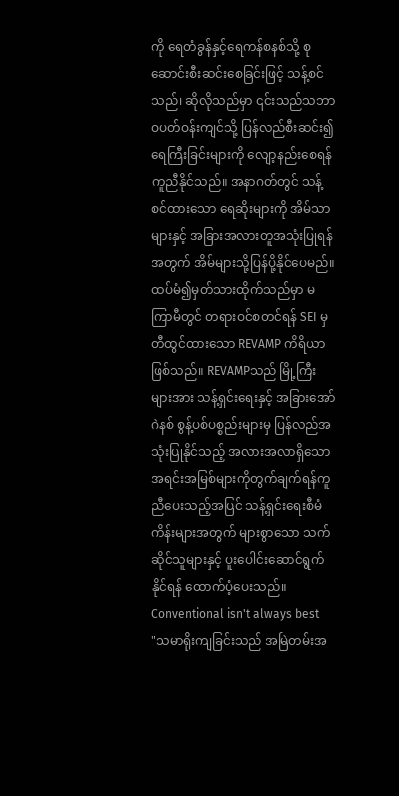ကို ရေတံခွန်နှင့်ရေကန်စနစ်သို့ စုဆောင်းစီးဆင်းစေခြင်းဖြင့် သန့်စင်သည်၊ ဆိုလိုသည်မှာ ၎င်းသည်သဘာဝပတ်ဝန်းကျင်သို့ ပြန်လည်စီးဆင်း၍ ရေကြီးခြင်းများကို လျော့နည်းစေရန် ကူညီနိုင်သည်။ အနာဂတ်တွင် သန့်စင်ထားသော ရေဆိုးများကို အိမ်သာများနှင့် အခြားအလားတူအသုံးပြုရန် အတွက် အိမ်များသို့ပြန်ပို့နိုင်ပေမည်။
ထပ်မံ၍မှတ်သားထိုက်သည်မှာ မကြာမီတွင် တရားဝင်စတင်ရန် SEI မှတီထွင်ထားသော REVAMP ကိရိယာဖြစ်သည်။ REVAMPသည် မြို့ကြီးများအား သန့်ရှင်းရေးနှင့် အခြားအော်ဂဲနစ် စွန့်ပစ်ပစ္စည်းများမှ ပြန်လည်အသုံးပြုနိုင်သည့် အလားအလာရှိသော အရင်းအမြစ်များကိုတွက်ချက်ရန်ကူညီပေးသည့်အပြင် သန့်ရှင်းရေးစီမံကိန်းများအတွက် များစွာသော သက်ဆိုင်သူများနှင့် ပူးပေါင်းဆောင်ရွက်နိုင်ရန် ထောက်ပံ့ပေးသည်။
Conventional isn't always best
"သမာရိုးကျခြင်းသည် အမြဲတမ်းအ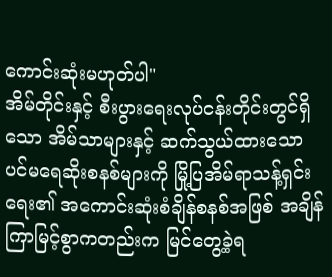ကောင်းဆုံးမဟုတ်ပါ"
အိမ်တိုင်းနှင့် စီးပွားရေးလုပ်ငန်းတိုင်းတွင်ရှိသော အိမ်သာများနှင့် ဆက်သွယ်ထားသော ပင်မရေဆိုးစနစ်များကို မြို့ပြအိမ်ရာသန့်ရှင်းရေး၏ အကောင်းဆုံးစံချိန်စနစ်အဖြစ် အချိန်ကြာမြင့်စွာကတည်းက မြင်တွေ့ခဲ့ရ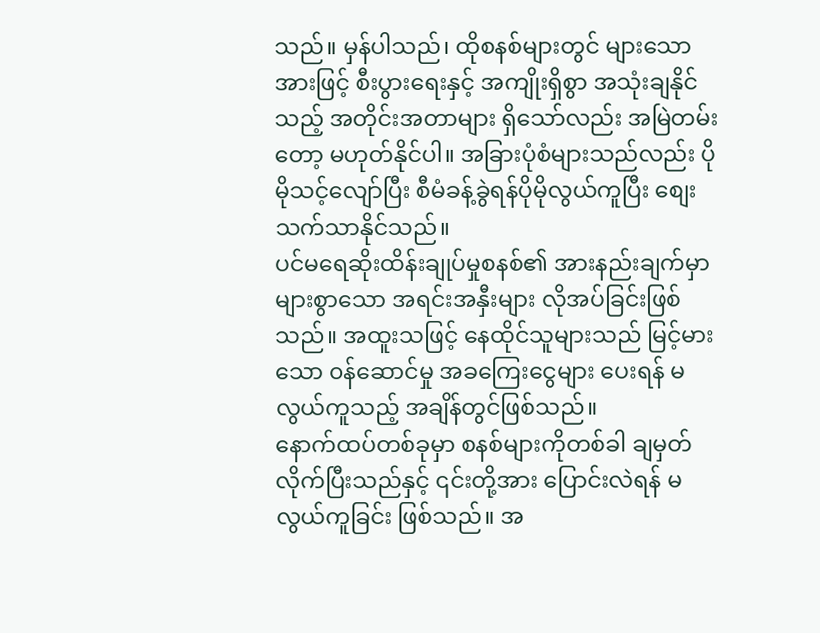သည်။ မှန်ပါသည်၊ ထိုစနစ်များတွင် များသောအားဖြင့် စီးပွားရေးနှင့် အကျိုးရှိစွာ အသုံးချနိုင်သည့် အတိုင်းအတာများ ရှိသော်လည်း အမြဲတမ်းတော့ မဟုတ်နိုင်ပါ။ အခြားပုံစံများသည်လည်း ပိုမိုသင့်လျော်ပြီး စီမံခန့်ခွဲရန်ပိုမိုလွယ်ကူပြီး စျေးသက်သာနိုင်သည်။
ပင်မရေဆိုးထိန်းချုပ်မှုစနစ်၏ အားနည်းချက်မှာ များစွာသော အရင်းအနှီးများ လိုအပ်ခြင်းဖြစ်သည်။ အထူးသဖြင့် နေထိုင်သူများသည် မြင့်မားသော ၀န်ဆောင်မှု အခကြေးငွေများ ပေးရန် မလွယ်ကူသည့် အချိန်တွင်ဖြစ်သည်။
နောက်ထပ်တစ်ခုမှာ စနစ်များကိုတစ်ခါ ချမှတ်လိုက်ပြီးသည်နှင့် ၎င်းတို့အား ပြောင်းလဲရန် မလွယ်ကူခြင်း ဖြစ်သည်။ အ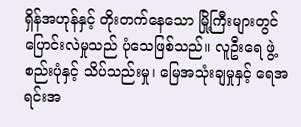ရှိန်အဟုန်နှင့် တိုးတက်နေသော မြို့ကြီးများတွင် ပြောင်းလဲမှုသည် ပုံသေဖြစ်သည်။ လူဦးရေ ဖွဲ့စည်းပုံနှင့် သိပ်သည်းမှု၊ မြေအသုံးချမှုနှင့် ရေအရင်းအ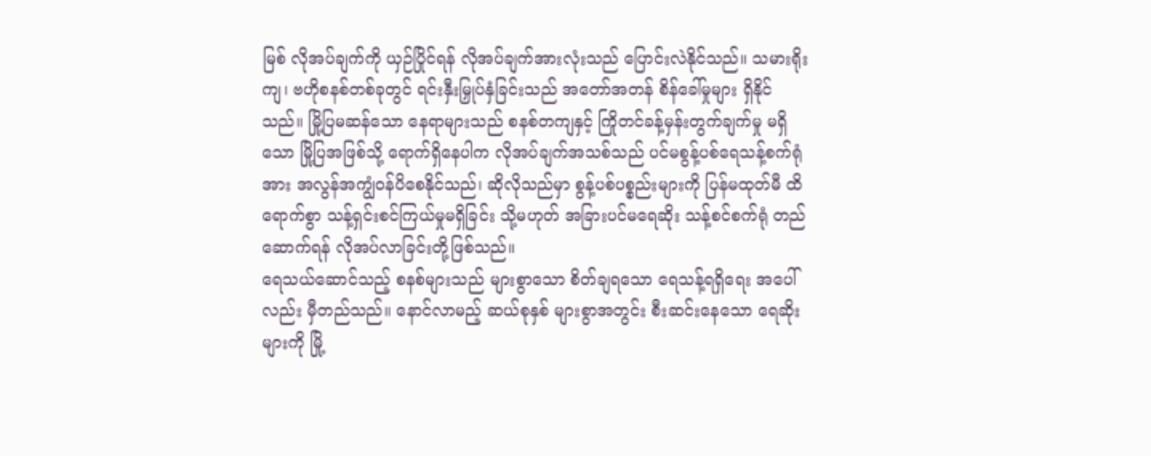မြစ် လိုအပ်ချက်ကို ယှဉ်ပြိုင်ရန် လိုအပ်ချက်အားလုံးသည် ပြောင်းလဲနိုင်သည်။ သမားရိုးကျ၊ ဗဟိုစနစ်တစ်ခုတွင် ရင်းနှီးမြှုပ်နှံခြင်းသည် အတော်အတန် စိန်ခေါ်မှုများ ရှိနိုင်သည်။ မြို့ပြမဆန်သော နေရာများသည် စနစ်တကျနှင့် ကြိုတင်ခန့်မှန်းတွက်ချက်မှု မရှိသော မြို့ပြအဖြစ်သို့ ရောက်ရှိနေပါက လိုအပ်ချက်အသစ်သည် ပင်မစွန့်ပစ်ရေသန့်စက်ရုံအား အလွန်အကျွံဝန်ပိစေနိုင်သည်၊ ဆိုလိုသည်မှာ စွန့်ပစ်ပစ္စည်းများကို ပြန်မထုတ်မီ ထိရောက်စွာ သန့်ရှင်းစင်ကြယ်မှုမရှိခြင်း သို့မဟုတ် အခြားပင်မရေဆိုး သန့်စင်စက်ရုံ တည်ဆောက်ရန် လိုအပ်လာခြင်းတို့ဖြစ်သည်။
ရေသယ်ဆောင်သည့် စနစ်များသည် များစွာသော စိတ်ချရသော ရေသန့်ရရှိရေး အပေါ်လည်း မှီတည်သည်။ နောင်လာမည့် ဆယ်စုနှစ် များစွာအတွင်း စီးဆင်းနေသော ရေဆိုးများကို မြို့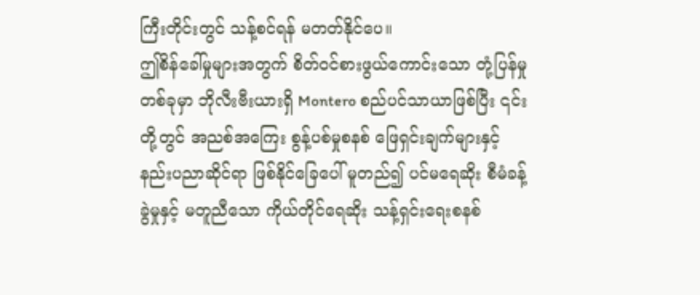ကြီးတိုင်းတွင် သန့်စင်ရန် မတတ်နိုင်ပေ။
ဤစိန်ခေါ်မှုများအတွက် စိတ်၀င်စားဖွယ်ကောင်းသော တုံ့ပြန်မှုတစ်ခုမှာ ဘိုလီးဗီးယားရှိ Montero စည်ပင်သာယာဖြစ်ပြီး ၎င်းတို့တွင် အညစ်အကြေး စွန့်ပစ်မှုစနစ် ဖြေရှင်းချက်များနှင့် နည်းပညာဆိုင်ရာ ဖြစ်နိုင်ခြေပေါ် မူတည်၍ ပင်မရေဆိုး စီမံခန့်ခွဲမှုနှင့် မတူညီသော ကိုယ်တိုင်ရေဆိုး သန့်ရှင်းရေးစနစ်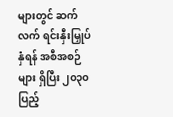များတွင် ဆက်လက် ရင်းနှီးမြှုပ်နှံရန် အစီအစဉ်များ ရှိပြီး ၂၀၃၀ ပြည့်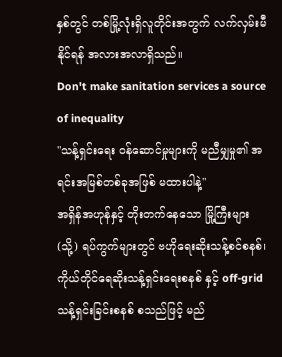နှစ်တွင် တစ်မြို့လုံးရှိလူတိုင်းအတွက် လက်လှမ်းမီနိုင်ရန် အလားအလာရှိသည်။
Don't make sanitation services a source of inequality
"သန့်ရှင်းရေး ၀န်ဆောင်မှုများကို မညီမျှမှု၏ အရင်းအမြစ်တစ်ခုအဖြစ် မထားပါနဲ့"
အရှိန်အဟုန်နှင့် တိုးတက်နေသော မြို့ကြီးများ (သို့) ရပ်ကွက်များတွင် ဗဟိုရေးဆိုးသန့်စင်စနစ်၊ ကိုယ်တိုင်ရေဆိုးသန့်ရှင်းရေးစနစ် နှင့် off-grid သန့်ရှင်းခြင်းစနစ် စသည်ဖြင့် မည်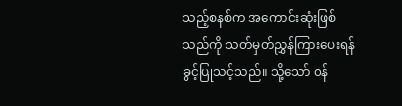သည့်စနစ်က အကောင်းဆုံးဖြစ်သည်ကို သတ်မှတ်ညွှန်ကြားပေးရန် ခွင့်ပြုသင့်သည်။ သို့သော် ၀န်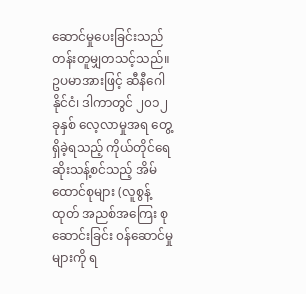ဆောင်မှုပေးခြင်းသည် တန်းတူမျှတသင့်သည်။ ဥပမာအားဖြင့် ဆီနီဂေါနိုင်ငံ၊ ဒါကာတွင် ၂၀၁၂ ခုနှစ် လေ့လာမှုအရ တွေ့ရှိခဲ့ရသည့် ကိုယ်တိုင်ရေဆိုးသန့်စင်သည့် အိမ်ထောင်စုများ (လူစွန့်ထုတ် အညစ်အကြေး စုဆောင်းခြင်း ၀န်ဆောင်မှုများကို ရ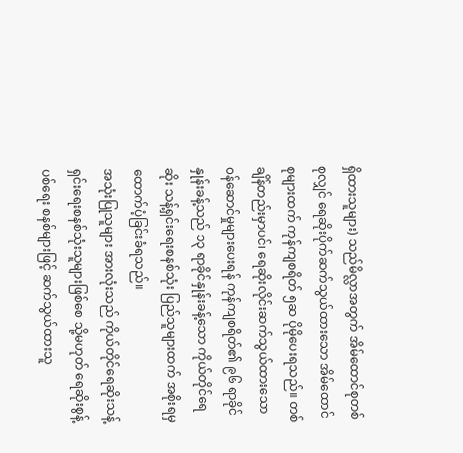ရှိထားသူများ) သည်မိလ္လာအတွက် အိမ်ထောင်စုတစ်စုလျှင် ရေဆိုးပိုက်ဆက်သွယ်ထားသော အိမ်ထောင်စုများထက် ကုန်ကျစရိတ် ၅ဆ ပိုမိုပေးရသည်။ တစ်ချိန်တည်းမှာပင်၊ ရေဆိုးလိုင်းဆက်သွယ်ထားသော ၀န်ဆောင်မှုများပေးရန် ကုန်ကျစရိတ်၏ ၉၆ ရာခိုင်နှုန်းခန့်သည် ၁၃ ရာခိုင်နှုန်းခန့်သော ကိုယ်တိုင်ရေဆိုး သန့်ရှင်းရေးစနစ်သုံး ပြည်သူများထက် အစိုးရမှ ထောက်ပံ့ခြင်းခံရသည်။
အသုံးပြုသူများ အားလုံးသည် ကိုယ်တိုင်ရေဆိုးသန့်ရှင်းရေးစနစ်သုံးသူများဖြစ်စေ သို့မဟုတ် ရေဆိုးစွန့်ပစ်ရေး စနစ်များဖြင့် ဆက်သွယ်ထားသူ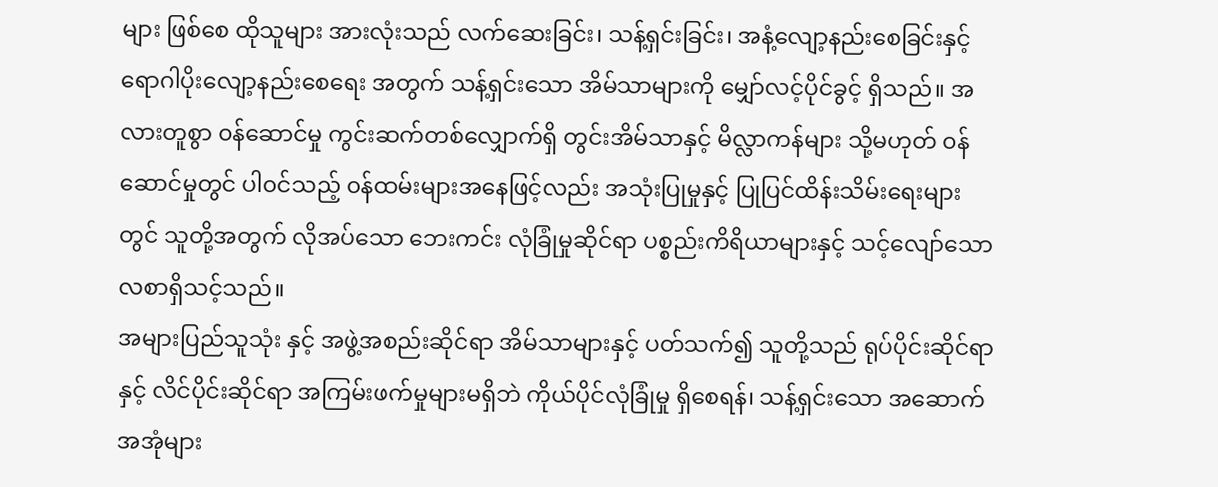များ ဖြစ်စေ ထိုသူများ အားလုံးသည် လက်ဆေးခြင်း၊ သန့်ရှင်းခြင်း၊ အနံ့လျော့နည်းစေခြင်းနှင့် ရောဂါပိုးလျော့နည်းစေရေး အတွက် သန့်ရှင်းသော အိမ်သာများကို မျှော်လင့်ပိုင်ခွင့် ရှိသည်။ အလားတူစွာ ၀န်ဆောင်မှု ကွင်းဆက်တစ်လျှောက်ရှိ တွင်းအိမ်သာနှင့် မိလ္လာကန်များ သို့မဟုတ် ၀န်ဆောင်မှုတွင် ပါ၀င်သည့် ၀န်ထမ်းများအနေဖြင့်လည်း အသုံးပြုမှုနှင့် ပြုပြင်ထိန်းသိမ်းရေးများတွင် သူတို့အတွက် လိုအပ်သော ဘေးကင်း လုံခြုံမှုဆိုင်ရာ ပစ္စည်းကိရိယာများနှင့် သင့်လျော်သော လစာရှိသင့်သည်။
အများပြည်သူသုံး နှင့် အဖွဲ့အစည်းဆိုင်ရာ အိမ်သာများနှင့် ပတ်သက်၍ သူတို့သည် ရုပ်ပိုင်းဆိုင်ရာနှင့် လိင်ပိုင်းဆိုင်ရာ အကြမ်းဖက်မှုများမရှိဘဲ ကိုယ်ပိုင်လုံခြုံမှု ရှိစေရန်၊ သန့်ရှင်းသော အဆောက်အအုံများ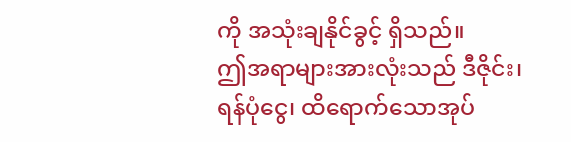ကို အသုံးချနိုင်ခွင့် ရှိသည်။
ဤအရာများအားလုံးသည် ဒီဇိုင်း၊ ရန်ပုံငွေ၊ ထိရောက်သောအုပ်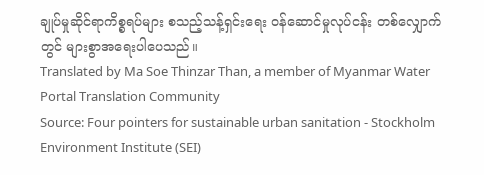ချုပ်မှုဆိုင်ရာကိစ္စရပ်များ စသည့်သန့်ရှင်းရေး ဝန်ဆောင်မှုလုပ်ငန်း တစ်လျှောက်တွင် များစွာအရေးပါပေသည်။
Translated by Ma Soe Thinzar Than, a member of Myanmar Water Portal Translation Community
Source: Four pointers for sustainable urban sanitation - Stockholm Environment Institute (SEI)